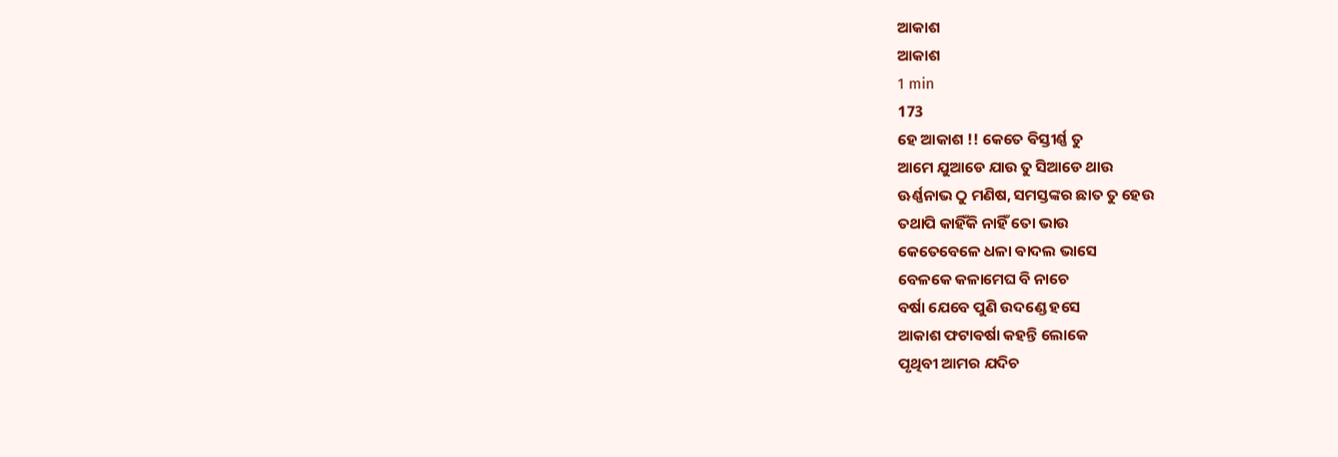ଆକାଶ
ଆକାଶ
1 min
173
ହେ ଆକାଶ !! କେତେ ଵିସ୍ତୀର୍ଣ୍ଣ ତୁ
ଆମେ ଯୁଆଡେ ଯାଉ ତୁ ସିଆଡେ ଥାଉ
ଊର୍ଣ୍ଣନାଭ ଠୁ ମଣିଷ, ସମସ୍ତଙ୍କର ଛାତ ତୁ ହେଉ
ତଥାପି କାହିଁକି ନାହିଁ ତୋ ଭାଉ
କେତେବେଳେ ଧଳା ଵାଦଲ ଭାସେ
ବେଳକେ କଳାମେଘ ବି ନାଚେ
ବର୍ଷା ଯେବେ ପୁଣି ଉଦଣ୍ଡେ ହସେ
ଆକାଶ ଫଟାଵର୍ଷା କହନ୍ତି ଲୋକେ
ପୃଥିବୀ ଆମର ଯଦିଚ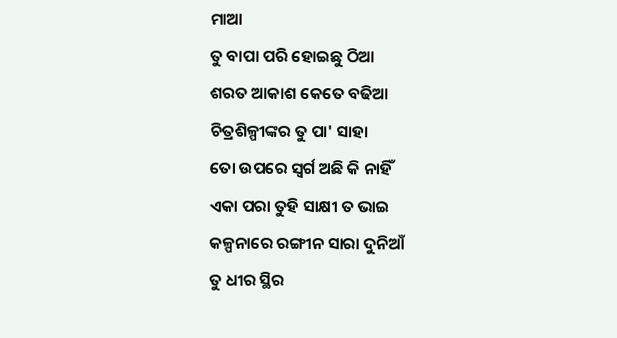ମାଆ
ତୁ ବାପା ପରି ହୋଇଛୁ ଠିଆ
ଶରତ ଆକାଶ କେତେ ବଢିଆ
ଚିତ୍ରଶିଳ୍ପୀଙ୍କର ତୁ ପା' ସାହା
ତୋ ଉପରେ ସ୍ଵର୍ଗ ଅଛି କି ନାହିଁ
ଏକା ପରା ତୁହି ସାକ୍ଷୀ ତ ଭାଇ
କଳ୍ପନାରେ ରଙ୍ଗୀନ ସାରା ଦୁନିଆଁ
ତୁ ଧୀର ସ୍ଥିର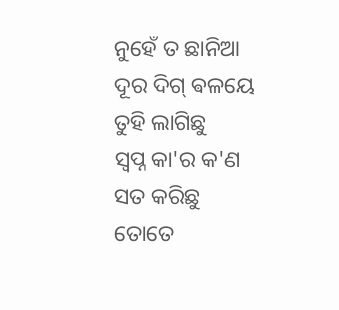ନୁହେଁ ତ ଛାନିଆ
ଦୂର ଦିଗ୍ ଵଳୟେ ତୁହି ଲାଗିଛୁ
ସ୍ଵପ୍ନ କା'ର କ'ଣ ସତ କରିଛୁ
ତୋତେ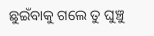ଛୁଇଁବାକୁ ଗଲେ ତୁ ଘୁଞ୍ଚୁ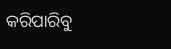କରିପାରିବୁ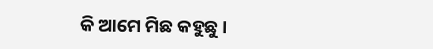କି ଆମେ ମିଛ କହୁଛୁ ।